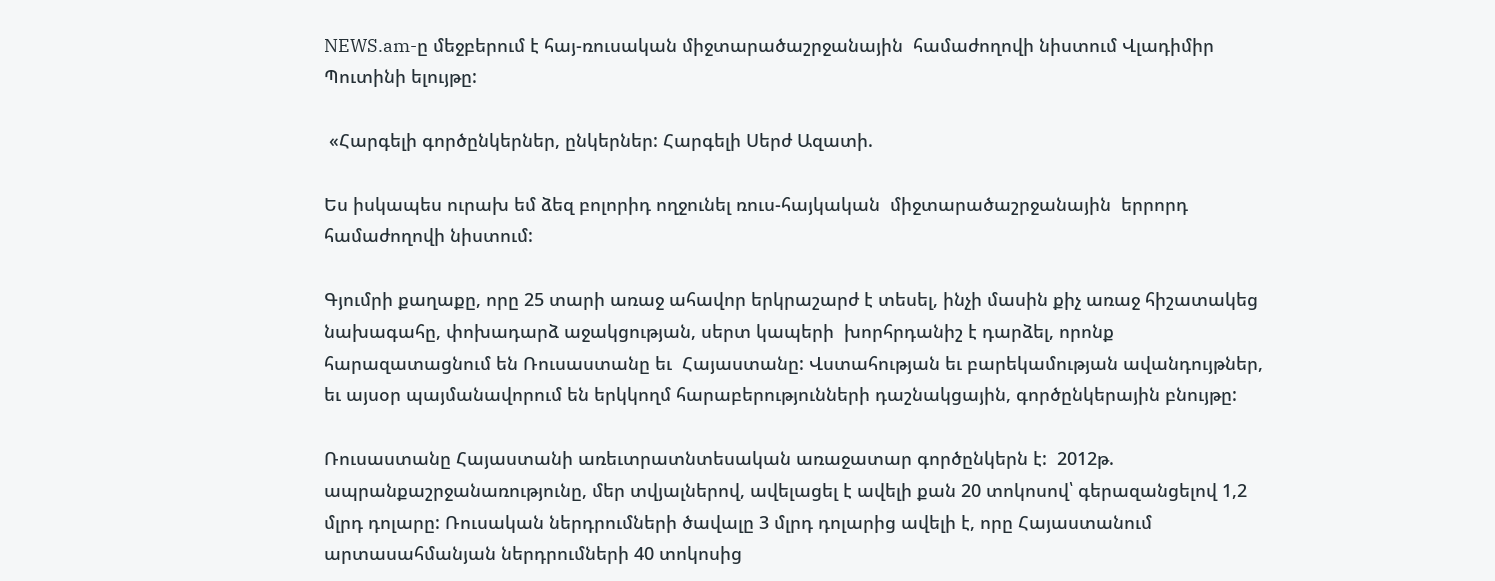NEWS.am-ը մեջբերում է հայ-ռուսական միջտարածաշրջանային  համաժողովի նիստում Վլադիմիր Պուտինի ելույթը:

 «Հարգելի գործընկերներ, ընկերներ: Հարգելի Սերժ Ազատի.

Ես իսկապես ուրախ եմ ձեզ բոլորիդ ողջունել ռուս-հայկական  միջտարածաշրջանային  երրորդ համաժողովի նիստում:

Գյումրի քաղաքը, որը 25 տարի առաջ ահավոր երկրաշարժ է տեսել, ինչի մասին քիչ առաջ հիշատակեց նախագահը, փոխադարձ աջակցության, սերտ կապերի  խորհրդանիշ է դարձել, որոնք հարազատացնում են Ռուսաստանը եւ  Հայաստանը: Վստահության եւ բարեկամության ավանդույթներ, եւ այսօր պայմանավորում են երկկողմ հարաբերությունների դաշնակցային, գործընկերային բնույթը:

Ռուսաստանը Հայաստանի առեւտրատնտեսական առաջատար գործընկերն է:  2012թ. ապրանքաշրջանառությունը, մեր տվյալներով, ավելացել է ավելի քան 20 տոկոսով՝ գերազանցելով 1,2 մլրդ դոլարը: Ռուսական ներդրումների ծավալը 3 մլրդ դոլարից ավելի է, որը Հայաստանում արտասահմանյան ներդրումների 40 տոկոսից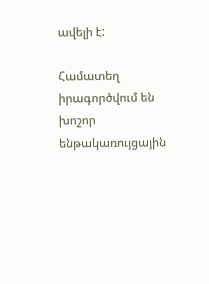ավելի է:

Համատեղ իրագործվում են խոշոր ենթակառույցային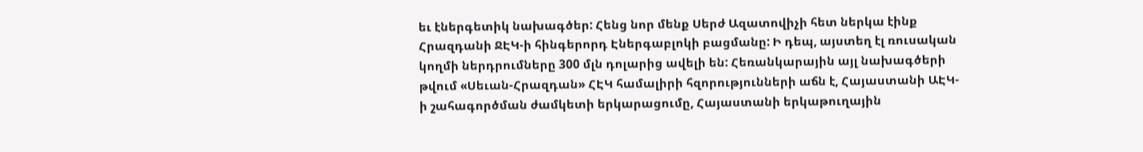եւ էներգետիկ նախագծեր: Հենց նոր մենք Սերժ Ազատովիչի հետ ներկա էինք Հրազդանի ՋԷԿ-ի հինգերորդ Էներգաբլոկի բացմանը: Ի դեպ, այստեղ էլ ռուսական կողմի ներդրումները 300 մլն դոլարից ավելի են: Հեռանկարային այլ նախագծերի թվում «Սեւան-Հրազդան» ՀԷԿ համալիրի հզորությունների աճն է, Հայաստանի ԱԷԿ-ի շահագործման ժամկետի երկարացումը, Հայաստանի երկաթուղային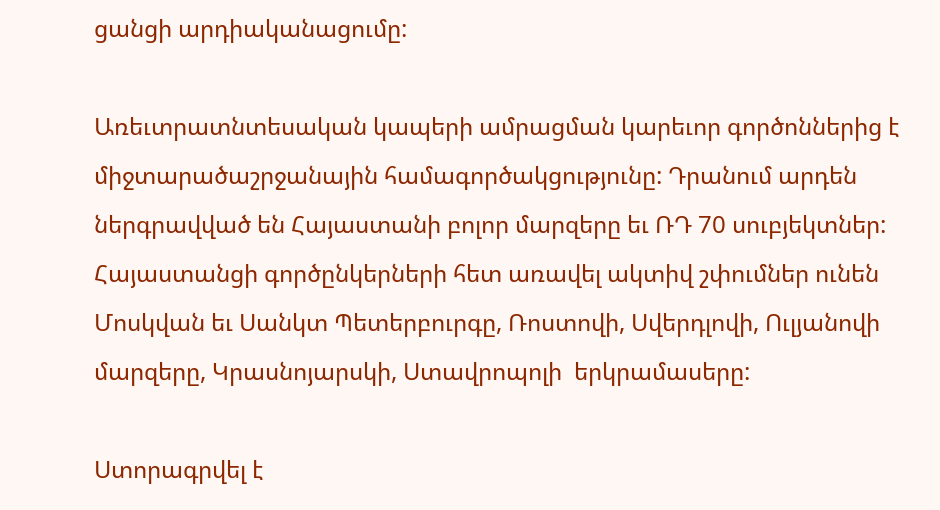ցանցի արդիականացումը:

Առեւտրատնտեսական կապերի ամրացման կարեւոր գործոններից է միջտարածաշրջանային համագործակցությունը: Դրանում արդեն ներգրավված են Հայաստանի բոլոր մարզերը եւ ՌԴ 70 սուբյեկտներ:  Հայաստանցի գործընկերների հետ առավել ակտիվ շփումներ ունեն Մոսկվան եւ Սանկտ Պետերբուրգը, Ռոստովի, Սվերդլովի, Ուլյանովի մարզերը, Կրասնոյարսկի, Ստավրոպոլի  երկրամասերը:

Ստորագրվել է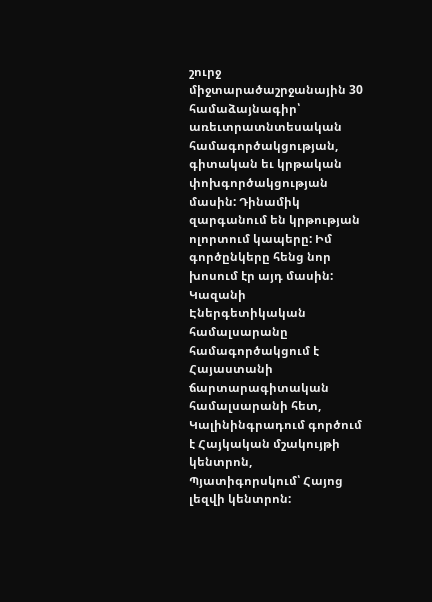շուրջ  միջտարածաշրջանային 30 համաձայնագիր՝ առեւտրատնտեսական համագործակցության, գիտական եւ կրթական փոխգործակցության մասին: Դինամիկ զարգանում են կրթության ոլորտում կապերը: Իմ գործընկերը հենց նոր խոսում էր այդ մասին: Կազանի Էներգետիկական համալսարանը համագործակցում է Հայաստանի ճարտարագիտական համալսարանի հետ, Կալինինգրադում գործում է Հայկական մշակույթի կենտրոն, Պյատիգորսկում՝ Հայոց լեզվի կենտրոն: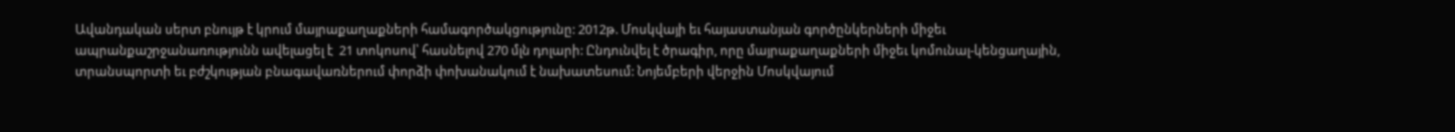Ավանդական սերտ բնույթ է կրում մայրաքաղաքների համագործակցությունը: 2012թ. Մոսկվայի եւ հայաստանյան գործընկերների միջեւ ապրանքաշրջանառությունն ավելացել է  21 տոկոսով՝ հասնելով 270 մլն դոլարի: Ընդունվել է ծրագիր, որը մայրաքաղաքների միջեւ կոմունալ-կենցաղային, տրանսպորտի եւ բժշկության բնագավառներում փորձի փոխանակում է նախատեսում: Նոյեմբերի վերջին Մոսկվայում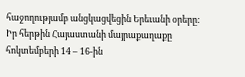հաջողությամբ անցկացվեցին Երեւանի օրերը: Իր հերթին Հայաստանի մայրաքաղաքը հոկտեմբերի 14 – 16-ին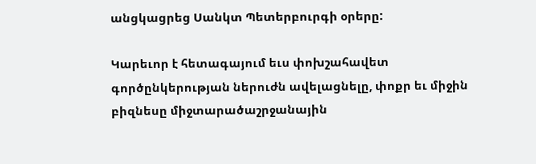անցկացրեց Սանկտ Պետերբուրգի օրերը:

Կարեւոր է հետագայում եւս փոխշահավետ գործընկերության ներուժն ավելացնելը, փոքր եւ միջին բիզնեսը միջտարածաշրջանային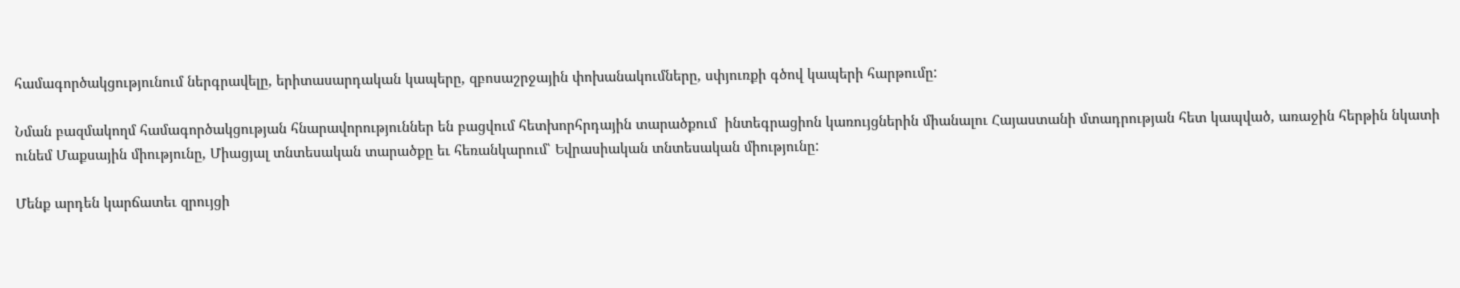համագործակցությունում ներգրավելը, երիտասարդական կապերը, զբոսաշրջային փոխանակումները, սփյուռքի գծով կապերի հարթումը:

Նման բազմակողմ համագործակցության հնարավորություններ են բացվում հետխորհրդային տարածքում  ինտեգրացիոն կառույցներին միանալու Հայաստանի մտադրության հետ կապված, առաջին հերթին նկատի ունեմ Մաքսային միությունը, Միացյալ տնտեսական տարածքը եւ հեռանկարում՝ Եվրասիական տնտեսական միությունը:

Մենք արդեն կարճատեւ զրույցի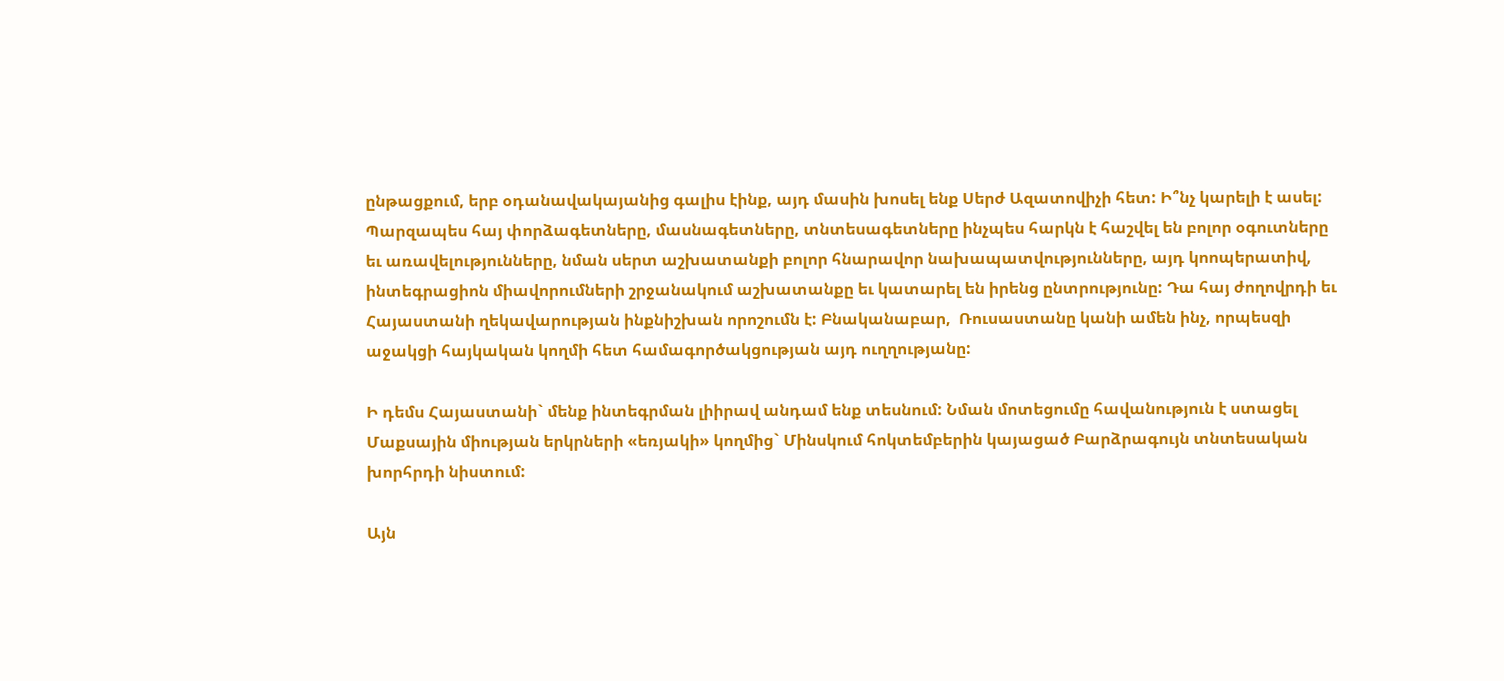ընթացքում, երբ օդանավակայանից գալիս էինք, այդ մասին խոսել ենք Սերժ Ազատովիչի հետ: Ի՞նչ կարելի է ասել:  Պարզապես հայ փորձագետները, մասնագետները, տնտեսագետները ինչպես հարկն է հաշվել են բոլոր օգուտները եւ առավելությունները, նման սերտ աշխատանքի բոլոր հնարավոր նախապատվությունները, այդ կոոպերատիվ, ինտեգրացիոն միավորումների շրջանակում աշխատանքը եւ կատարել են իրենց ընտրությունը: Դա հայ ժողովրդի եւ Հայաստանի ղեկավարության ինքնիշխան որոշումն է: Բնականաբար,  Ռուսաստանը կանի ամեն ինչ, որպեսզի աջակցի հայկական կողմի հետ համագործակցության այդ ուղղությանը:

Ի դեմս Հայաստանի` մենք ինտեգրման լիիրավ անդամ ենք տեսնում: Նման մոտեցումը հավանություն է ստացել Մաքսային միության երկրների «եռյակի» կողմից` Մինսկում հոկտեմբերին կայացած Բարձրագույն տնտեսական խորհրդի նիստում:

Այն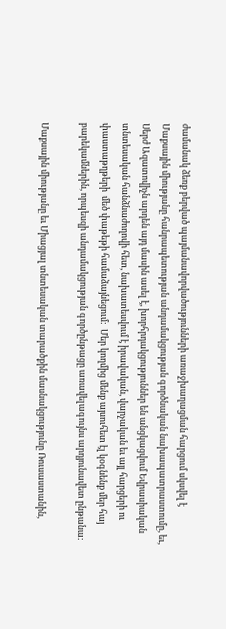ժամանակ ձեռք բերված պայմանավորվածությունների առաջխաղացման հարցում սկսվել է Մաքսային միությանը հանրապետության անդամակցության գործնական նախապատրաստումը, եւ, Սերժ Ազատովիչն արդեն այդ մասին ասել է, խորհրդակցություններ են անցկացվում Եվրասիական տնտեսական հանձնաժողովի հետ, նախատեսվում է իրավական, վարչական եւ այլ հարցերի ու փաստաթղթերի  մեծ փաթեթի համաձայնեցում:  Մեր կողմից մենք այսուհետ էլ կօգնենք մեր հայ բարեկամներին, որպեսզի անդամակցության գործընթացը առավելագույնս արդյունավետ ընթանա:

Մաքսային միությանը եւ Միացյալ տնտեսական տարածքին մասնակցությունը Ռուսաստանին,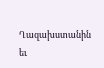Ղազախստանին եւ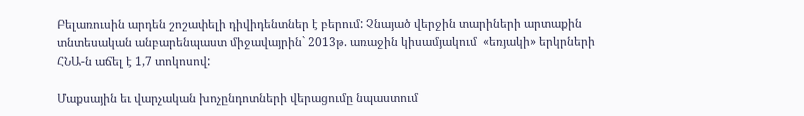Բելառուսին արդեն շոշափելի դիվիդենտներ է բերում: Չնայած վերջին տարիների արտաքին տնտեսական անբարենպաստ միջավայրին` 2013թ. առաջին կիսամյակում  «եռյակի» երկրների ՀՆԱ-ն աճել է 1,7 տոկոսով:

Մաքսային եւ վարչական խոչընդոտների վերացումը նպաստում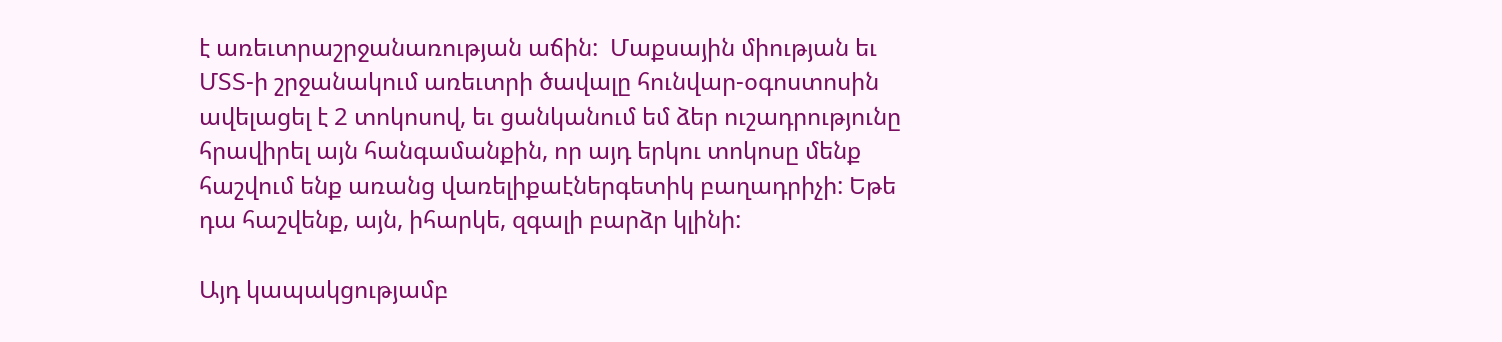է առեւտրաշրջանառության աճին:  Մաքսային միության եւ ՄՏՏ-ի շրջանակում առեւտրի ծավալը հունվար-օգոստոսին ավելացել է 2 տոկոսով, եւ ցանկանում եմ ձեր ուշադրությունը հրավիրել այն հանգամանքին, որ այդ երկու տոկոսը մենք հաշվում ենք առանց վառելիքաէներգետիկ բաղադրիչի: Եթե դա հաշվենք, այն, իհարկե, զգալի բարձր կլինի:

Այդ կապակցությամբ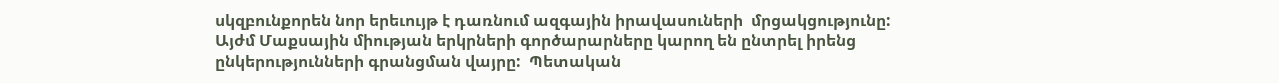սկզբունքորեն նոր երեւույթ է դառնում ազգային իրավասուների  մրցակցությունը: Այժմ Մաքսային միության երկրների գործարարները կարող են ընտրել իրենց ընկերությունների գրանցման վայրը:  Պետական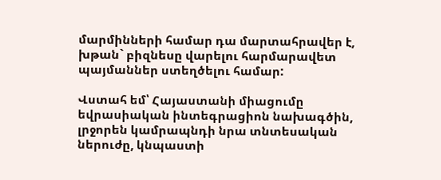մարմինների համար դա մարտահրավեր է, խթան` բիզնեսը վարելու հարմարավետ պայմաններ ստեղծելու համար:

Վստահ եմ՝ Հայաստանի միացումը եվրասիական ինտեգրացիոն նախագծին, լրջորեն կամրապնդի նրա տնտեսական ներուժը, կնպաստի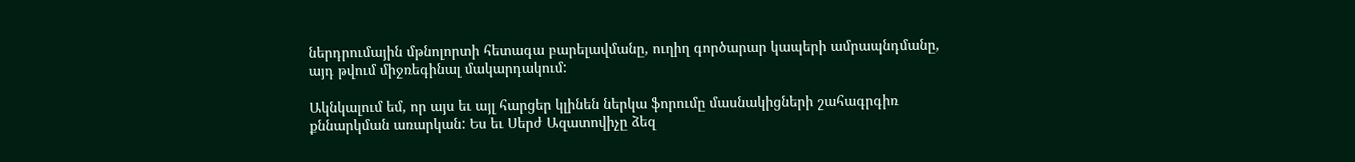ներդրումային մթնոլորտի հետագա բարելավմանը, ուղիղ գործարար կապերի ամրապնդմանը, այդ թվում միջռեգինալ մակարդակում:

Ակնկալում եմ, որ այս եւ այլ հարցեր կլինեն ներկա ֆորումը մասնակիցների շահագրգիռ քննարկման առարկան: Ես եւ Սերժ Ազատովիչը ձեզ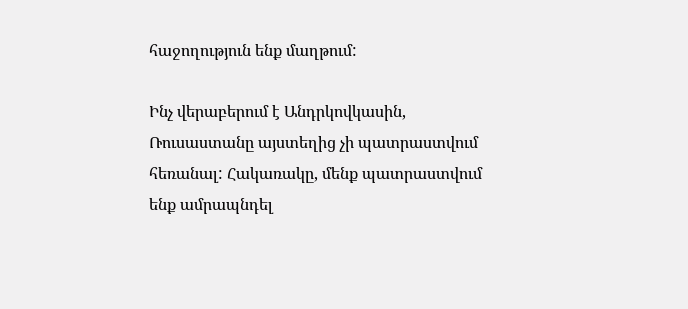հաջողություն ենք մաղթում:

Ինչ վերաբերում է Անդրկովկասին, Ռուսաստանը այստեղից չի պատրաստվում հեռանալ: Հակառակը, մենք պատրաստվում ենք ամրապնդել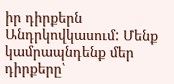իր դիրքերն Անդրկովկասում: Մենք կամրապնդենք մեր դիրքերը՝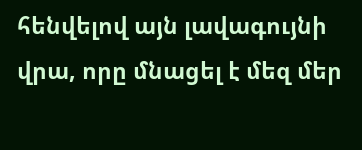հենվելով այն լավագույնի վրա, որը մնացել է մեզ մեր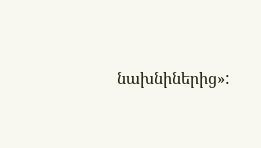նախնիներից»: